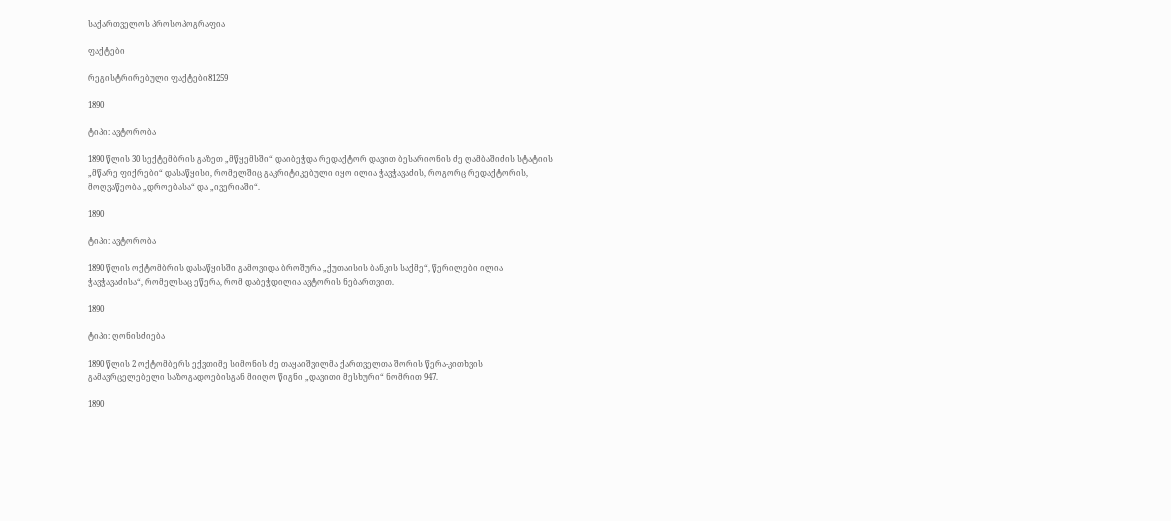საქართველოს პროსოპოგრაფია

ფაქტები

რეგისტრირებული ფაქტები81259

1890

ტიპი: ავტორობა

1890 წლის 30 სექტემბრის გაზეთ „მწყემსში“ დაიბეჭდა რედაქტორ დავით ბესარიონის ძე ღამბაშიძის სტატიის „მწარე ფიქრები“ დასაწყისი, რომელშიც გაკრიტიკებული იყო ილია ჭავჭავაძის, როგორც რედაქტორის, მოღვაწეობა „დროებასა“ და „ივერიაში“.

1890

ტიპი: ავტორობა

1890 წლის ოქტომბრის დასაწყისში გამოვიდა ბროშურა „ქუთაისის ბანკის საქმე“, წერილები ილია ჭავჭავაძისა“, რომელსაც ეწერა, რომ დაბეჭდილია ავტორის ნებართვით.

1890

ტიპი: ღონისძიება

1890 წლის 2 ოქტომბერს ექვთიმე სიმონის ძე თაყაიშვილმა ქართველთა შორის წერა-კითხვის გამავრცელებელი საზოგადოებისგან მიიღო წიგნი „დავითი მესხური“ ნომრით 947.

1890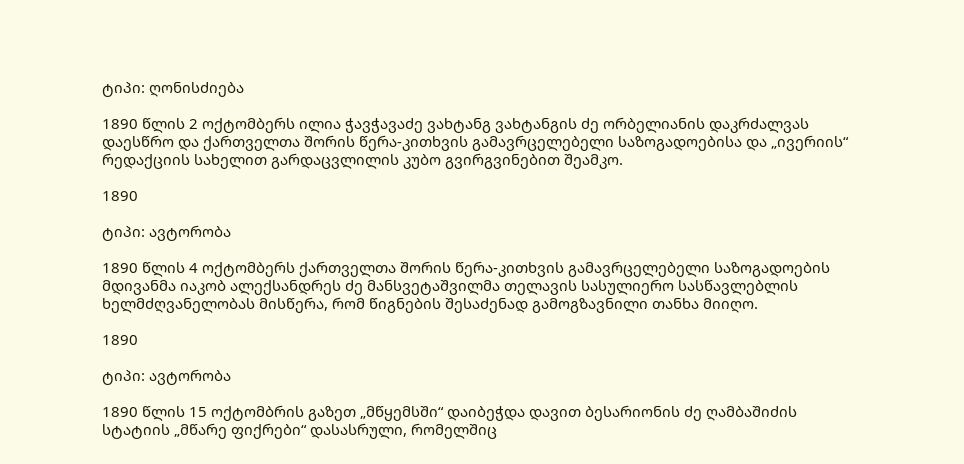ტიპი: ღონისძიება

1890 წლის 2 ოქტომბერს ილია ჭავჭავაძე ვახტანგ ვახტანგის ძე ორბელიანის დაკრძალვას დაესწრო და ქართველთა შორის წერა-კითხვის გამავრცელებელი საზოგადოებისა და „ივერიის“ რედაქციის სახელით გარდაცვლილის კუბო გვირგვინებით შეამკო.

1890

ტიპი: ავტორობა

1890 წლის 4 ოქტომბერს ქართველთა შორის წერა-კითხვის გამავრცელებელი საზოგადოების მდივანმა იაკობ ალექსანდრეს ძე მანსვეტაშვილმა თელავის სასულიერო სასწავლებლის ხელმძღვანელობას მისწერა, რომ წიგნების შესაძენად გამოგზავნილი თანხა მიიღო.

1890

ტიპი: ავტორობა

1890 წლის 15 ოქტომბრის გაზეთ „მწყემსში“ დაიბეჭდა დავით ბესარიონის ძე ღამბაშიძის სტატიის „მწარე ფიქრები“ დასასრული, რომელშიც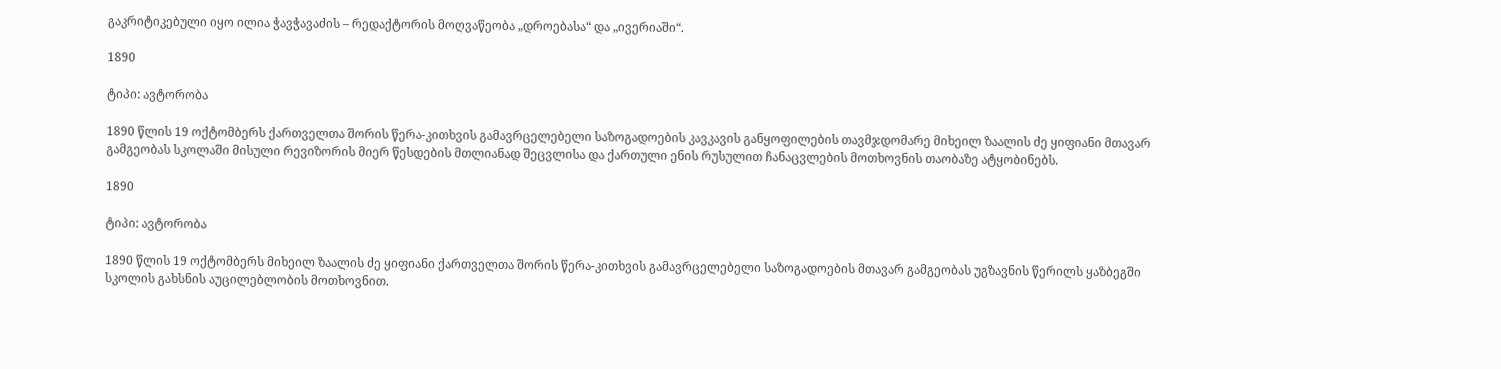გაკრიტიკებული იყო ილია ჭავჭავაძის – რედაქტორის მოღვაწეობა „დროებასა“ და „ივერიაში“.

1890

ტიპი: ავტორობა

1890 წლის 19 ოქტომბერს ქართველთა შორის წერა-კითხვის გამავრცელებელი საზოგადოების კავკავის განყოფილების თავმჯდომარე მიხეილ ზაალის ძე ყიფიანი მთავარ გამგეობას სკოლაში მისული რევიზორის მიერ წესდების მთლიანად შეცვლისა და ქართული ენის რუსულით ჩანაცვლების მოთხოვნის თაობაზე ატყობინებს.

1890

ტიპი: ავტორობა

1890 წლის 19 ოქტომბერს მიხეილ ზაალის ძე ყიფიანი ქართველთა შორის წერა-კითხვის გამავრცელებელი საზოგადოების მთავარ გამგეობას უგზავნის წერილს ყაზბეგში სკოლის გახსნის აუცილებლობის მოთხოვნით.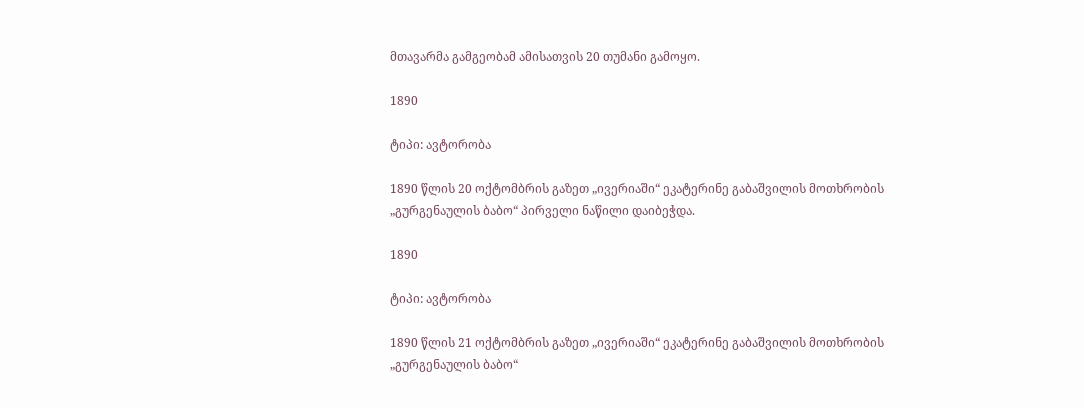მთავარმა გამგეობამ ამისათვის 20 თუმანი გამოყო.

1890

ტიპი: ავტორობა

1890 წლის 20 ოქტომბრის გაზეთ „ივერიაში“ ეკატერინე გაბაშვილის მოთხრობის „გურგენაულის ბაბო“ პირველი ნაწილი დაიბეჭდა.

1890

ტიპი: ავტორობა

1890 წლის 21 ოქტომბრის გაზეთ „ივერიაში“ ეკატერინე გაბაშვილის მოთხრობის „გურგენაულის ბაბო“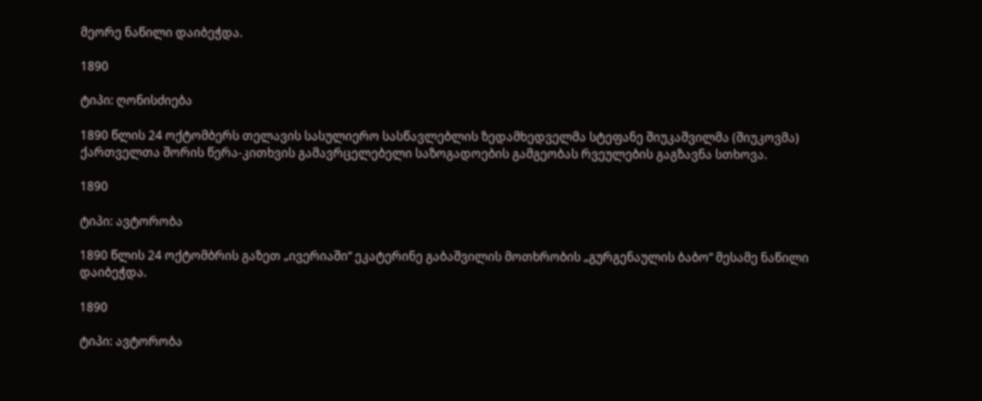მეორე ნაწილი დაიბეჭდა.

1890

ტიპი: ღონისძიება

1890 წლის 24 ოქტომბერს თელავის სასულიერო სასწავლებლის ზედამხედველმა სტეფანე შიუკაშვილმა (შიუკოვმა) ქართველთა შორის წერა-კითხვის გამავრცელებელი საზოგადოების გამგეობას რვეულების გაგზავნა სთხოვა.

1890

ტიპი: ავტორობა

1890 წლის 24 ოქტომბრის გაზეთ „ივერიაში“ ეკატერინე გაბაშვილის მოთხრობის „გურგენაულის ბაბო“ მესამე ნაწილი დაიბეჭდა.

1890

ტიპი: ავტორობა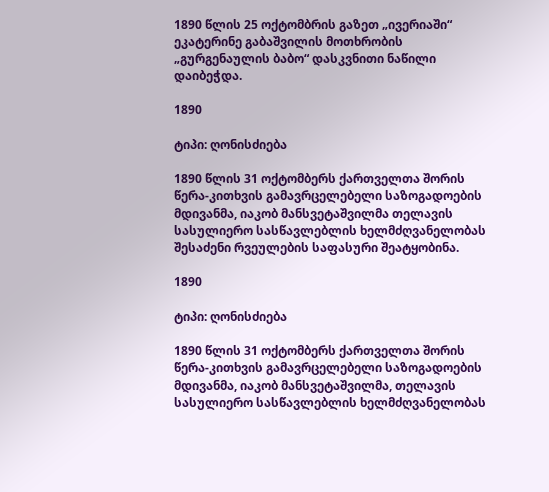1890 წლის 25 ოქტომბრის გაზეთ „ივერიაში“ ეკატერინე გაბაშვილის მოთხრობის „გურგენაულის ბაბო“ დასკვნითი ნაწილი დაიბეჭდა.

1890

ტიპი: ღონისძიება

1890 წლის 31 ოქტომბერს ქართველთა შორის წერა-კითხვის გამავრცელებელი საზოგადოების მდივანმა, იაკობ მანსვეტაშვილმა თელავის სასულიერო სასწავლებლის ხელმძღვანელობას შესაძენი რვეულების საფასური შეატყობინა.

1890

ტიპი: ღონისძიება

1890 წლის 31 ოქტომბერს ქართველთა შორის წერა-კითხვის გამავრცელებელი საზოგადოების მდივანმა, იაკობ მანსვეტაშვილმა, თელავის სასულიერო სასწავლებლის ხელმძღვანელობას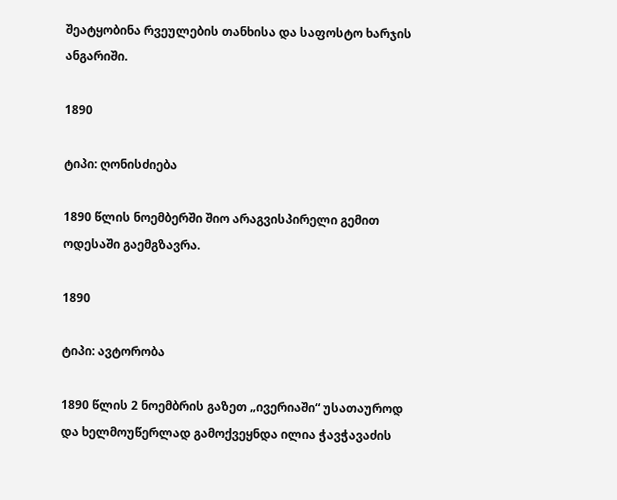შეატყობინა რვეულების თანხისა და საფოსტო ხარჯის ანგარიში.

1890

ტიპი: ღონისძიება

1890 წლის ნოემბერში შიო არაგვისპირელი გემით ოდესაში გაემგზავრა.

1890

ტიპი: ავტორობა

1890 წლის 2 ნოემბრის გაზეთ „ივერიაში“ უსათაუროდ და ხელმოუწერლად გამოქვეყნდა ილია ჭავჭავაძის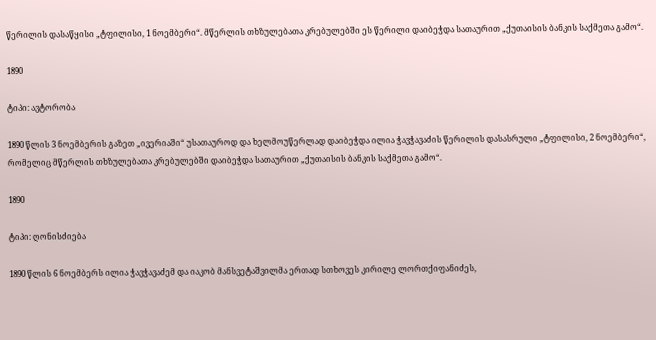წერილის დასაწყისი „ტფილისი, 1 ნოემბერი“. მწერლის თხზულებათა კრებულებში ეს წერილი დაიბეჭდა სათაურით „ქუთაისის ბანკის საქმეთა გამო“.

1890

ტიპი: ავტორობა

1890 წლის 3 ნოემბერის გაზეთ „ივერიაში“ უსათაუროდ და ხელმოუწერლად დაიბეჭდა ილია ჭავჭავაძის წერილის დასასრული „ტფილისი, 2 ნოემბერი“, რომელიც მწერლის თხზულებათა კრებულებში დაიბეჭდა სათაურით „ქუთაისის ბანკის საქმეთა გამო“.

1890

ტიპი: ღონისძიება

1890 წლის 6 ნოემბერს ილია ჭავჭავაძემ და იაკობ მანსვეტაშვილმა ერთად სთხოვეს კირილე ლორთქიფანიძეს,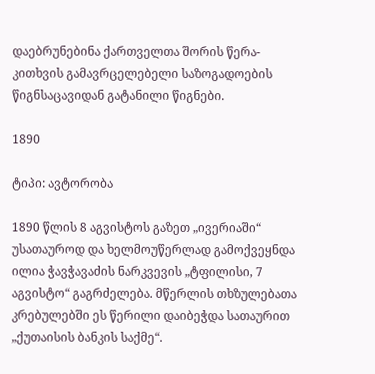დაებრუნებინა ქართველთა შორის წერა-კითხვის გამავრცელებელი საზოგადოების წიგნსაცავიდან გატანილი წიგნები.

1890

ტიპი: ავტორობა

1890 წლის 8 აგვისტოს გაზეთ „ივერიაში“ უსათაუროდ და ხელმოუწერლად გამოქვეყნდა ილია ჭავჭავაძის ნარკვევის „ტფილისი, 7 აგვისტო“ გაგრძელება. მწერლის თხზულებათა კრებულებში ეს წერილი დაიბეჭდა სათაურით „ქუთაისის ბანკის საქმე“.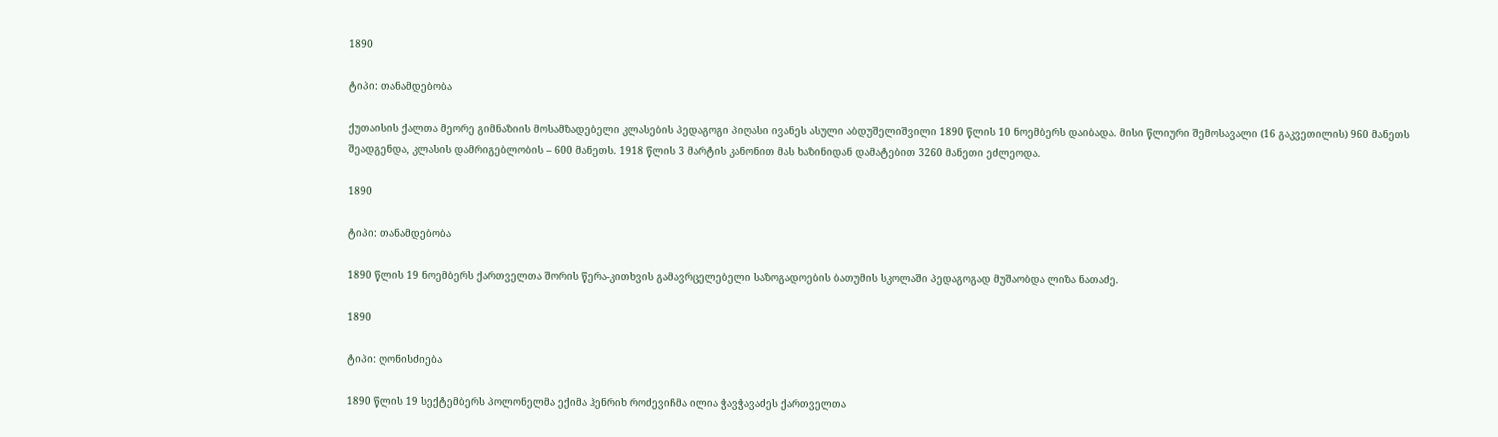1890

ტიპი: თანამდებობა

ქუთაისის ქალთა მეორე გიმნაზიის მოსამზადებელი კლასების პედაგოგი პიღასი ივანეს ასული აბდუშელიშვილი 1890 წლის 10 ნოემბერს დაიბადა. მისი წლიური შემოსავალი (16 გაკვეთილის) 960 მანეთს შეადგენდა, კლასის დამრიგებლობის – 600 მანეთს. 1918 წლის 3 მარტის კანონით მას ხაზინიდან დამატებით 3260 მანეთი ეძლეოდა.

1890

ტიპი: თანამდებობა

1890 წლის 19 ნოემბერს ქართველთა შორის წერა-კითხვის გამავრცელებელი საზოგადოების ბათუმის სკოლაში პედაგოგად მუშაობდა ლიზა ნათაძე.

1890

ტიპი: ღონისძიება

1890 წლის 19 სექტემბერს პოლონელმა ექიმა ჰენრიხ როძევიჩმა ილია ჭავჭავაძეს ქართველთა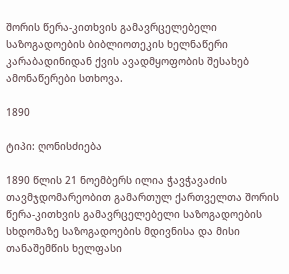შორის წერა-კითხვის გამავრცელებელი საზოგადოების ბიბლიოთეკის ხელნაწერი კარაბადინიდან ქვის ავადმყოფობის შესახებ ამონაწერები სთხოვა.

1890

ტიპი: ღონისძიება

1890 წლის 21 ნოემბერს ილია ჭავჭავაძის თავმჯდომარეობით გამართულ ქართველთა შორის წერა-კითხვის გამავრცელებელი საზოგადოების სხდომაზე საზოგადოების მდივნისა და მისი თანაშემწის ხელფასი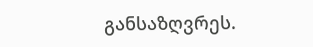განსაზღვრეს.